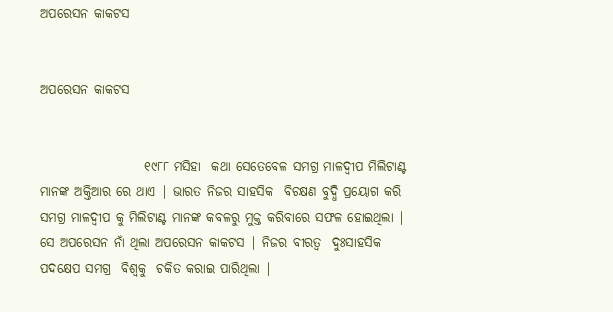ଅପରେସନ କାକଟସ


ଅପରେସନ କାକଟସ


                    ୧୯୮୮ ମସିହା  କଥା ସେତେବେଳ ସମଗ୍ର ମାଳଦ୍ଵୀପ ମିଲିଟାଣ୍ଟ ମାନଙ୍କ ଅକ୍ତିଆର ରେ ଥାଏ | ଭାରତ ନିଜର ସାହସିକ  ବିଚକ୍ଷଣ ବୁଦ୍ଧି ପ୍ରୟୋଗ କରି ସମଗ୍ର ମାଳଦ୍ଵୀପ କୁ ମିଲିଟାଣ୍ଟ ମାନଙ୍କ କବଳରୁ ମୁକ୍ତ କରିବାରେ ସଫଳ ହୋଇଥିଲା | ସେ ଅପରେସନ ନାଁ ଥିଲା ଅପରେସନ କାକଟସ | ନିଜର ବୀରତ୍ୱ  ଦୁଃସାହସିକ ପଦକ୍ଷେପ ସମଗ୍ର  ବିଶ୍ୱକୁ  ଚକିତ କରାଇ ପାରିଥିଲା |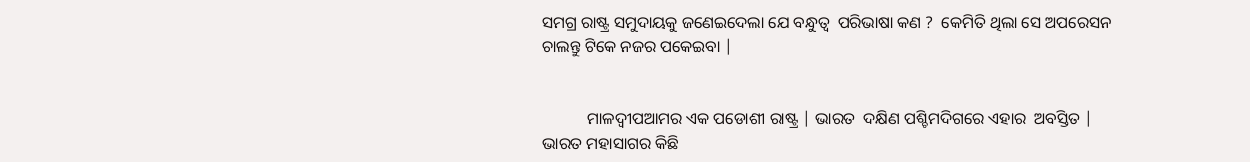ସମଗ୍ର ରାଷ୍ଟ୍ର ସମୁଦାୟକୁ ଜଣେଇଦେଲା ଯେ ବନ୍ଧୁତ୍ୱ  ପରିଭାଷା କଣ ?  କେମିତି ଥିଲା ସେ ଅପରେସନ ଚାଲନ୍ତୁ ଟିକେ ନଜର ପକେଇବା |


           ମାଳଦ୍ଵୀପଆମର ଏକ ପଡୋଶୀ ରାଷ୍ଟ୍ର | ଭାରତ  ଦକ୍ଷିଣ ପଶ୍ଚିମଦିଗରେ ଏହାର  ଅବସ୍ତିତ | ଭାରତ ମହାସାଗର କିଛି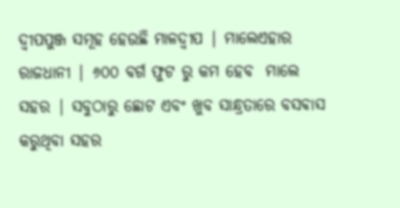ଦ୍ଵୀପପୁଞ୍ଜ ସମୂହ ହେଉଛି ମାଳଦ୍ଵୀପ | ମାଲେଏହାର ରାଜଧାନୀ | ୬୦୦ ବର୍ଗ ଫୁଟ ରୁ କମ ହେବ  ମାଲେ ସହର | ସବୁଠାରୁ ଛୋଟ ଏବଂ ଖୁବ ସାନ୍ଧ୍ରତାରେ ବସଵାସ କରୁଥିବା ସହର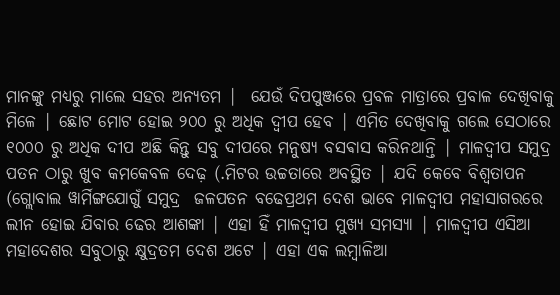ମାନଙ୍କୁ ମଧ୍ୟରୁ ମାଲେ ସହର ଅନ୍ୟତମ |  ଯେଉଁ ଦିପପୁଞ୍ଜରେ ପ୍ରବଳ ମାତ୍ରାରେ ପ୍ରବାଳ ଦେଖିବାକୁ ମିଳେ | ଛୋଟ ମୋଟ ହୋଇ ୨୦୦ ରୁ ଅଧିକ ଦ୍ବୀପ ହେବ | ଏମିତ ଦେଖିବାକୁ ଗଲେ ସେଠାରେ ୧୦୦୦ ରୁ ଅଧିକ ଦୀପ ଅଛି କିନ୍ତୁ ସବୁ ଦୀପରେ ମନୁଷ୍ୟ ବସଵାସ କରିନଥାନ୍ତି | ମାଳଦ୍ଵୀପ ସମୁଦ୍ର ପତନ ଠାରୁ ଖୁବ କମକେବଳ ଦେଢ଼ (.ମିଟର ଉଚ୍ଚତାରେ ଅବସ୍ଥିତ | ଯଦି କେବେ ବିଶ୍ୱତାପନ (ଗ୍ଲୋବାଲ ୱାର୍ମିଙ୍ଗଯୋଗୁଁ ସମୁଦ୍ର  ଜଳପତନ ବଢେପ୍ରଥମ ଦେଶ ଭାବେ ମାଳଦ୍ଵୀପ ମହାସାଗରରେ  ଲୀନ ହୋଇ ଯିବାର ଢେର ଆଶଙ୍କା | ଏହା ହିଁ ମାଳଦ୍ଵୀପ ମୁଖ୍ୟ ସମସ୍ୟା | ମାଳଦ୍ଵୀପ ଏସିଆ ମହାଦେଶର ସବୁଠାରୁ କ୍ଷୁଦ୍ରତମ ଦେଶ ଅଟେ | ଏହା ଏକ ଲମ୍ବାଳିଆ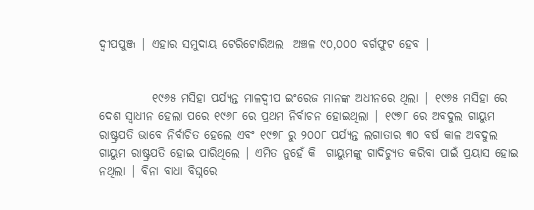ଦ୍ଵୀପପୁଞ୍ଜ | ଏହାର ସମୁଦାୟ ଟେରିଟୋରିଅଲ  ଅଞ୍ଚଳ ୯୦,୦୦୦ ବର୍ଗଫୁଟ ହେବ |


           ୧୯୬୫ ମସିହା ପର୍ଯ୍ୟନ୍ତ ମାଳଦ୍ଵୀପ ଇଂରେଜ ମାନଙ୍କ ଅଧୀନରେ ଥିଲା | ୧୯୬୫ ମସିହା ରେ ଦେଶ ସ୍ୱାଧୀନ ହେଲା ପରେ ୧୯୬୮ ରେ ପ୍ରଥମ ନିର୍ବାଚନ ହୋଇଥିଲା | ୧୯୭୮ ରେ ଅବଦୁଲ ଗାୟୁମ ରାଷ୍ଟ୍ରପତି ଭାବେ ନିର୍ବାଚିତ ହେଲେ ଏବଂ ୧୯୭୮ ରୁ ୨୦୦୮ ପର୍ଯ୍ୟନ୍ତ ଲଗାତାର ୩୦ ବର୍ଷ କାଳ ଅବଦୁଲ ଗାୟୁମ ରାଷ୍ଟ୍ରପତି ହୋଇ ପାରିଥିଲେ | ଏମିତ ନୁହେଁ କି  ଗାୟୁମଙ୍କୁ ଗାଦିଚ୍ୟୁତ କରିବା ପାଇଁ ପ୍ରୟାସ ହୋଇ ନଥିଲା | ବିନା ବାଧା ବିଘ୍ନରେ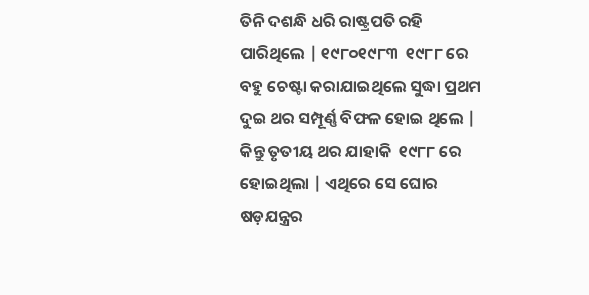ତିନି ଦଶନ୍ଧି ଧରି ରାଷ୍ଟ୍ରପତି ରହି ପାରିଥିଲେ | ୧୯୮୦୧୯୮୩  ୧୯୮୮ ରେ ବହୁ ଚେଷ୍ଟା କରାଯାଇଥିଲେ ସୁଦ୍ଧା ପ୍ରଥମ ଦୁଇ ଥର ସମ୍ପୂର୍ଣ୍ଣ ବିଫଳ ହୋଇ ଥିଲେ | କିନ୍ତୁ ତୃତୀୟ ଥର ଯାହାକି  ୧୯୮୮ ରେ ହୋଇଥିଲା | ଏଥିରେ ସେ ଘୋର ଷଡ଼ଯନ୍ତ୍ରର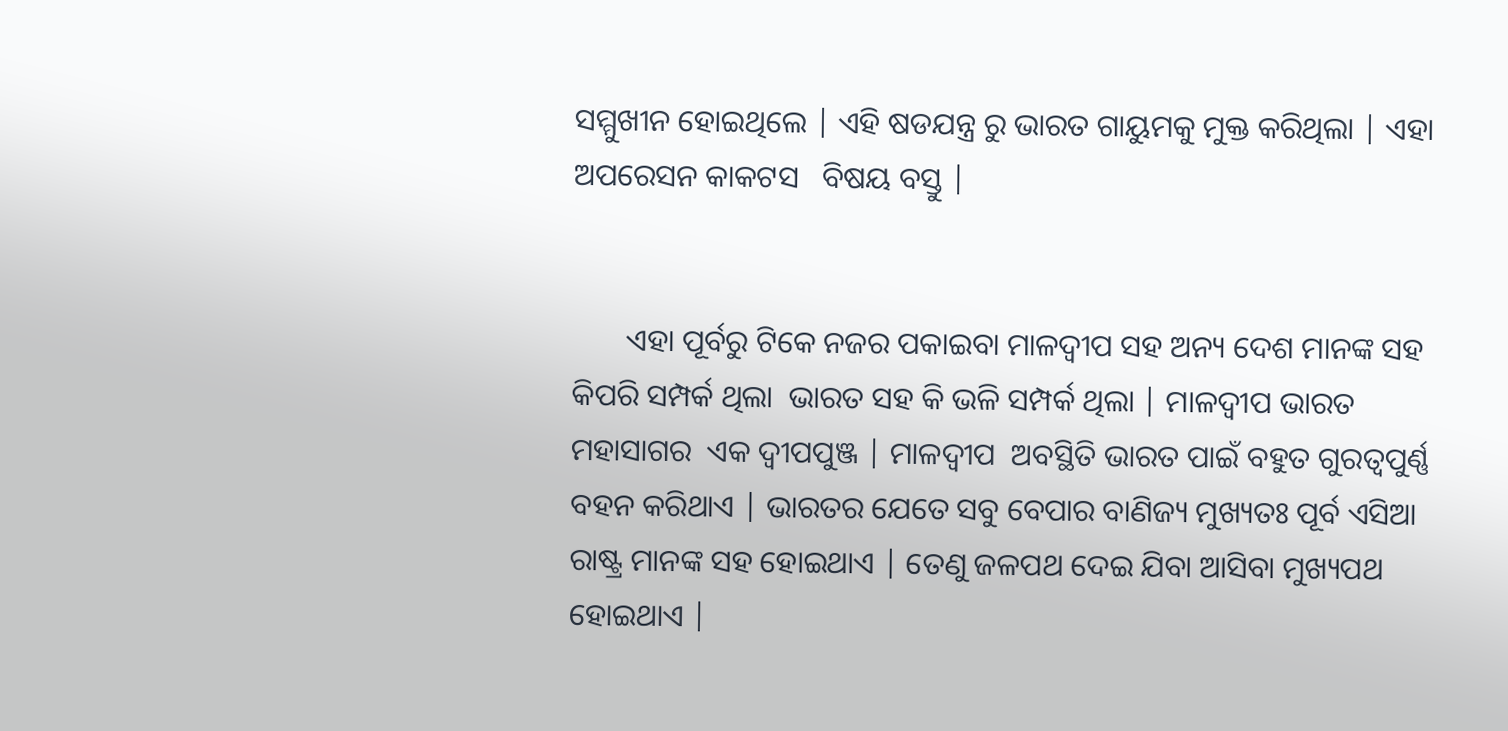ସମ୍ମୁଖୀନ ହୋଇଥିଲେ | ଏହି ଷଡଯନ୍ତ୍ର ରୁ ଭାରତ ଗାୟୁମକୁ ମୁକ୍ତ କରିଥିଲା | ଏହା  ଅପରେସନ କାକଟସ   ବିଷୟ ବସ୍ତୁ |


       ଏହା ପୂର୍ବରୁ ଟିକେ ନଜର ପକାଇବା ମାଳଦ୍ଵୀପ ସହ ଅନ୍ୟ ଦେଶ ମାନଙ୍କ ସହ କିପରି ସମ୍ପର୍କ ଥିଲା  ଭାରତ ସହ କି ଭଳି ସମ୍ପର୍କ ଥିଲା | ମାଳଦ୍ଵୀପ ଭାରତ ମହାସାଗର  ଏକ ଦ୍ବୀପପୁଞ୍ଜ | ମାଳଦ୍ଵୀପ  ଅବସ୍ଥିତି ଭାରତ ପାଇଁ ବହୁତ ଗୁରତ୍ବପୁର୍ଣ୍ଣ ବହନ କରିଥାଏ | ଭାରତର ଯେତେ ସବୁ ବେପାର ବାଣିଜ୍ୟ ମୁଖ୍ୟତଃ ପୂର୍ବ ଏସିଆ ରାଷ୍ଟ୍ର ମାନଙ୍କ ସହ ହୋଇଥାଏ | ତେଣୁ ଜଳପଥ ଦେଇ ଯିବା ଆସିବା ମୁଖ୍ୟପଥ ହୋଇଥାଏ |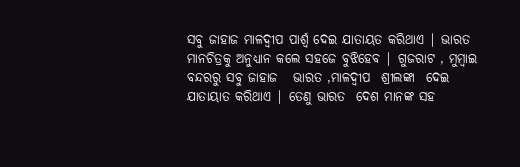ସବୁ ଜାହାଜ ମାଳଦ୍ଵୀପ ପାର୍ଶ୍ୱ ଦେଇ ଯାତାୟତ କରିଥାଏ | ଭାରତ ମାନଚିତ୍ରକୁ ଅନୁଧ୍ୟାନ କଲେ ସହଜେ ବୁଝିହେବ | ଗୁଜରାଟ , ମୁମ୍ବାଇ ବନ୍ଦରରୁ ସବୁ ଜାହାଜ   ଭାରତ ,ମାଳଦ୍ଵୀପ  ଶ୍ରୀଲଙ୍କା  ଦେଇ ଯାତାୟାତ କରିଥାଏ | ତେଣୁ ଭାରତ  ଦେଶ ମାନଙ୍କ ସହ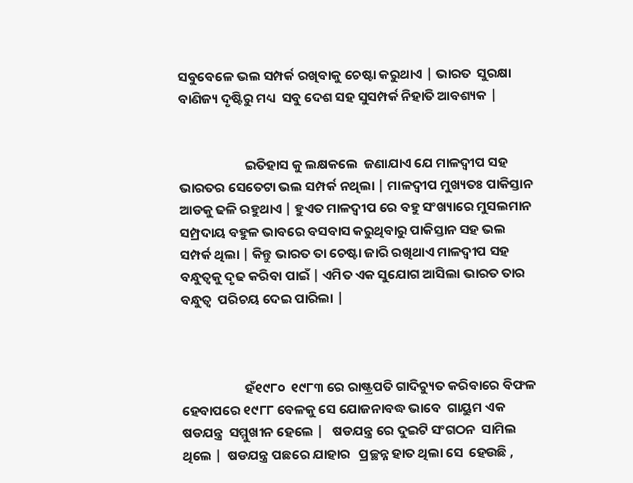ସବୁବେଳେ ଭଲ ସମ୍ପର୍କ ରଖିବାକୁ ଚେଷ୍ଟା କରୁଥାଏ | ଭାରତ  ସୁରକ୍ଷା  ବାଣିଜ୍ୟ ଦୃଷ୍ଟିରୁ ମଧ୍ୟ  ସବୁ ଦେଶ ସହ ସୁସମ୍ପର୍କ ନିହାତି ଆବଶ୍ୟକ |


                      ଇତିହାସ କୁ ଲକ୍ଷକଲେ  ଜଣାଯାଏ ଯେ ମାଳଦ୍ଵୀପ ସହ ଭାରତର ସେତେଟା ଭଲ ସମ୍ପର୍କ ନଥିଲା | ମାଳଦ୍ଵୀପ ମୁଖ୍ୟତଃ ପାକିସ୍ତାନ ଆଡକୁ ଢଳି ରହୁଥାଏ | ହୁଏତ ମାଳଦ୍ଵୀପ ରେ ବହୁ ସଂଖ୍ୟାରେ ମୁସଲମାନ ସମ୍ପ୍ରଦାୟ ବହୁଳ ଭାବରେ ବସବାସ କରୁଥିବାରୁ ପାକିସ୍ତାନ ସହ ଭଲ ସମ୍ପର୍କ ଥିଲା | କିନ୍ତୁ ଭାରତ ତା ଚେଷ୍ଟା ଜାରି ରଖିଥାଏ ମାଳଦ୍ଵୀପ ସହ ବନ୍ଧୁତ୍ୱକୁ ଦୃଢ କରିବା ପାଇଁ | ଏମିତ ଏକ ସୁଯୋଗ ଆସିଲା ଭାରତ ତାର ବନ୍ଧୁତ୍ୱ  ପରିଚୟ ଦେଇ ପାରିଲା |



                     ହଁ୧୯୮୦  ୧୯୮୩ ରେ ରାଷ୍ଟ୍ରପତି ଗାଦିଚ୍ୟୁତ କରିବାରେ ବିଫଳ ହେବାପରେ ୧୯୮୮ ବେଳକୁ ସେ ଯୋଜନାବଦ୍ଧ ଭାବେ  ଗାୟୁମ ଏକ ଷଡଯନ୍ତ୍ର  ସମ୍ମୁଖୀନ ହେଲେ |   ଷଡଯନ୍ତ୍ର ରେ ଦୁଇଟି ସଂଗଠନ  ସାମିଲ ଥିଲେ |  ଷଡଯନ୍ତ୍ର ପଛରେ ଯାହାର   ପ୍ରଚ୍ଛନ୍ନ ହାତ ଥିଲା ସେ  ହେଉଛି ,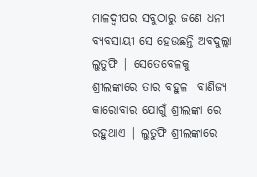ମାଳଦ୍ଵୀପର ସବୁଠାରୁ ଜଣେ ଧନୀ ବ୍ୟବସାୟୀ ସେ ହେଉଛନ୍ତି ଅବଦୁଲ୍ଲା ଲୁତୁଫି | ସେତେବେଳକୁ ଶ୍ରୀଲଙ୍କାରେ ତାର ବହୁଳ  ବାଣିଜ୍ୟ କାରୋବାର ଯୋଗୁଁ ଶ୍ରୀଲଙ୍କା ରେ ରହୁଥାଏ | ଲୁତୁଫି ଶ୍ରୀଲଙ୍କାରେ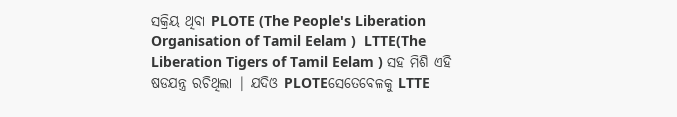ସକ୍ରିୟ ଥିବା PLOTE (The People's Liberation Organisation of Tamil Eelam )  LTTE(The Liberation Tigers of Tamil Eelam ) ସହ ମିଶି ଏହି ଷଡଯନ୍ତ୍ର ରଚିଥିଲା | ଯଦିଓ PLOTEସେତେବେଳକୁ LTTE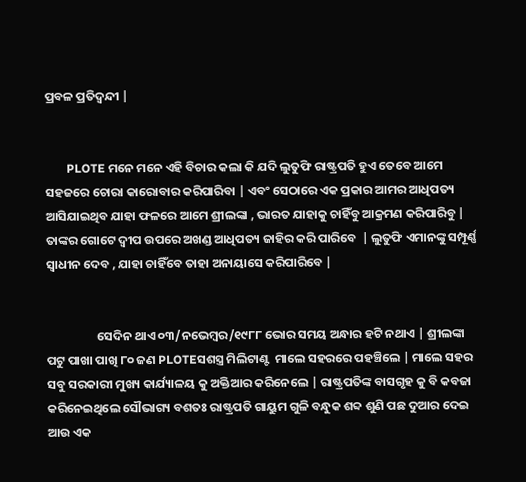ପ୍ରବଳ ପ୍ରତିଦ୍ବନ୍ଦୀ |


       PLOTE ମନେ ମନେ ଏହି ବିଚାର କଲା କି ଯଦି ଲୁତୁଫି ରାଷ୍ଟ୍ରପତି ହୁଏ ତେବେ ଆମେ ସହଜରେ ଚୋରା କାରୋବାର କରିପାରିବା | ଏବଂ ସେଠାରେ ଏକ ପ୍ରକାର ଆମର ଆଧିପତ୍ୟ ଆସିଯାଇଥିବ ଯାହା ଫଳରେ ଆମେ ଶ୍ରୀଲଙ୍କା , ଭାରତ ଯାହାକୁ ଚାହିଁବୁ ଆକ୍ରମଣ କରିପାରିବୁ | ତାଙ୍କର ଗୋଟେ ଦ୍ବୀପ ଉପରେ ଅଖଣ୍ଡ ଆଧିପତ୍ୟ ଜାହିର କରି ପାରିବେ  | ଲୁତୁଫି ଏମାନଙ୍କୁ ସମ୍ପୂର୍ଣ୍ଣ ସ୍ୱାଧୀନ ଦେବ , ଯାହା ଚାହିଁବେ ତାହା ଅନାୟାସେ କରିପାରିବେ |


                  ସେଦିନ ଥାଏ ୦୩/ନଭେମ୍ବର/୧୯୮୮ ଭୋର ସମୟ ଅନ୍ଧାର ହଟି ନଥାଏ | ଶ୍ରୀଲଙ୍କା ପଟୁ ପାଖା ପାଖି ୮୦ ଜଣ PLOTEସଶସ୍ତ୍ର ମିଲିଟାଣ୍ଟ  ମାଲେ ସହରରେ ପହଞ୍ଚିଲେ | ମାଲେ ସହର  ସବୁ ସରକାରୀ ମୁଖ୍ୟ କାର୍ଯ୍ୟାଳୟ କୁ ଅକ୍ତିଆର କରିନେଲେ | ରାଷ୍ଟ୍ରପତିଙ୍କ ବାସଗୃହ କୁ ବି କବଜା କରିନେଇଥିଲେ ସୌଭାଗ୍ୟ ବଶତଃ ରାଷ୍ଟ୍ରପତି ଗାୟୁମ ଗୁଳି ବନ୍ଧୁକ ଶବ୍ଦ ଶୁଣି ପଛ ଦୁଆର ଦେଇ ଆଉ ଏକ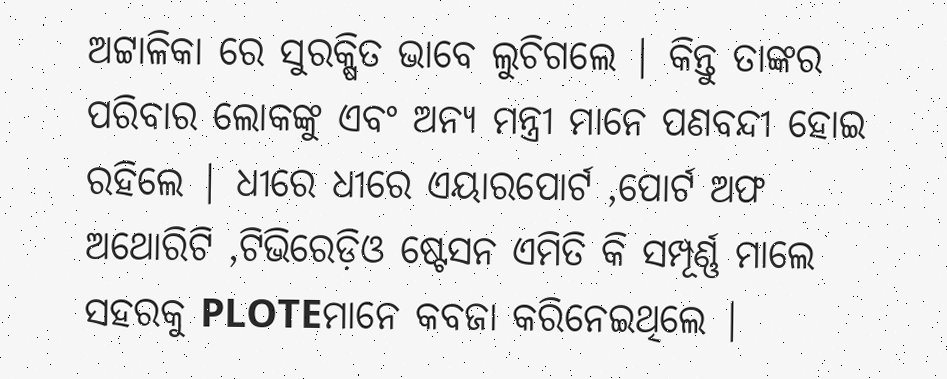ଅଟ୍ଟାଳିକା ରେ ସୁରକ୍ଷିତ ଭାବେ ଲୁଚିଗଲେ | କିନ୍ତୁ ତାଙ୍କର ପରିବାର ଲୋକଙ୍କୁ ଏବଂ ଅନ୍ୟ ମନ୍ତ୍ରୀ ମାନେ ପଣବନ୍ଦୀ ହୋଇ ରହିଲେ | ଧୀରେ ଧୀରେ ଏୟାରପୋର୍ଟ ,ପୋର୍ଟ ଅଫ ଅଥୋରିଟି ,ଟିଭିରେଡ଼ିଓ ଷ୍ଟେସନ ଏମିତି କି ସମ୍ପୂର୍ଣ୍ଣ ମାଲେ ସହରକୁ PLOTEମାନେ କବଜା କରିନେଇଥିଲେ |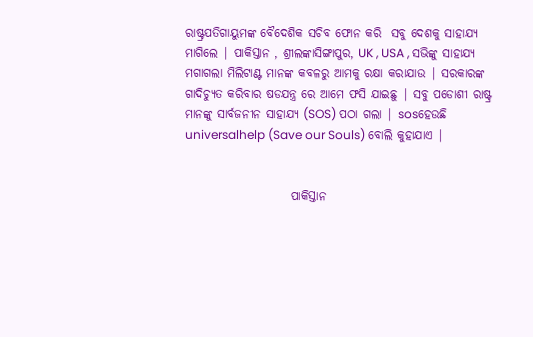ରାଷ୍ଟ୍ରପତିଗାୟୁମଙ୍କ ବୈଦେଶିକ ସଚିବ ଫୋନ କରି  ସବୁ ଦେଶକୁ ସାହାଯ୍ୟ ମାଗିଲେ | ପାକିସ୍ତାନ , ଶ୍ରୀଲଙ୍କାସିଙ୍ଗାପୁର, UK , USA , ସଭିଙ୍କୁ ସାହାଯ୍ୟ ମଗାଗଲା ମିଲିଟାଣ୍ଟ ମାନଙ୍କ କବଳରୁ ଆମକୁ ରକ୍ଷା କରାଯାଉ | ସରକାରଙ୍କ ଗାଦିଚ୍ୟୁତ କରିବାର ଷଡଯନ୍ତ୍ର ରେ ଆମେ ଫସି ଯାଇଛୁ | ସବୁ ପଡୋଶୀ ରାଷ୍ଟ୍ର ମାନଙ୍କୁ ସାର୍ବଜନୀନ ସାହାଯ୍ୟ (SOS) ପଠା ଗଲା | sosହେଉଛି universalhelp (Save our Souls) ବୋଲି କୁହାଯାଏ |


                      ପାକିସ୍ତାନ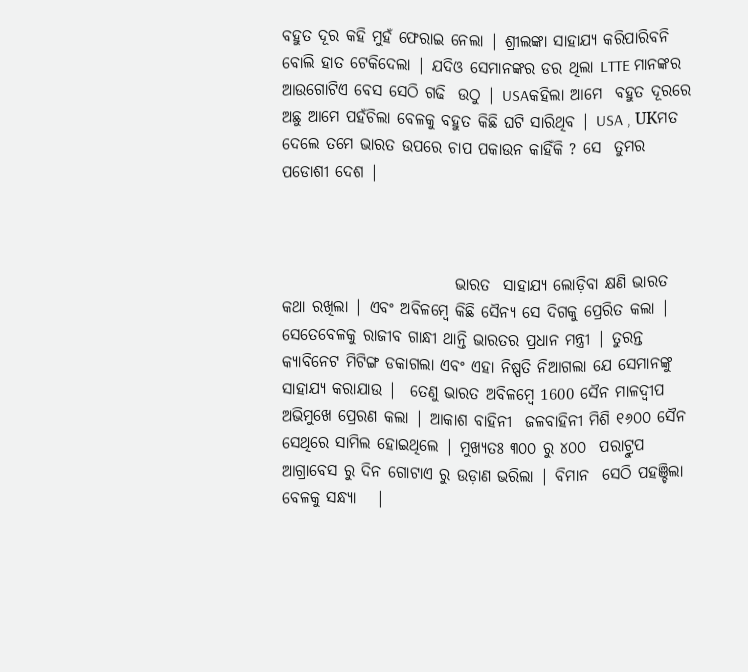ବହୁତ ଦୂର କହି ମୁହଁ ଫେରାଇ ନେଲା | ଶ୍ରୀଲଙ୍କା ସାହାଯ୍ୟ କରିପାରିବନି ବୋଲି ହାତ ଟେକିଦେଲା | ଯଦିଓ ସେମାନଙ୍କର ଡର ଥିଲା LTTE ମାନଙ୍କର ଆଉଗୋଟିଏ ବେସ ସେଠି ଗଢି  ଉଠୁ | USAକହିଲା ଆମେ  ବହୁତ ଦୂରରେ ଅଛୁ ଆମେ ପହଁଚିଲା ବେଳକୁ ବହୁତ କିଛି ଘଟି ସାରିଥିବ | USA , UKମତ ଦେଲେ ତମେ ଭାରତ ଉପରେ ଚାପ ପକାଉନ କାହିଁକି ? ସେ  ତୁମର ପଡୋଶୀ ଦେଶ |



                           ଭାରତ  ସାହାଯ୍ୟ ଲୋଡ଼ିବା କ୍ଷଣି ଭାରତ କଥା ରଖିଲା | ଏବଂ ଅବିଳମ୍ବେ କିଛି ସୈନ୍ୟ ସେ ଦିଗକୁ ପ୍ରେରିତ କଲା | ସେତେବେଳକୁ ରାଜୀବ ଗାନ୍ଧୀ ଥାନ୍ତି ଭାରତର ପ୍ରଧାନ ମନ୍ତ୍ରୀ | ତୁରନ୍ତ କ୍ୟାବିନେଟ ମିଟିଙ୍ଗ ଡକାଗଲା ଏବଂ ଏହା ନିଷ୍ପତି ନିଆଗଲା ଯେ ସେମାନଙ୍କୁ ସାହାଯ୍ୟ କରାଯାଉ |  ତେଣୁ ଭାରତ ଅବିଳମ୍ବେ 1600 ସୈନ ମାଳଦ୍ଵୀପ ଅଭିମୁଖେ ପ୍ରେରଣ କଲା | ଆକାଶ ବାହିନୀ  ଜଳବାହିନୀ ମିଶି ୧୬୦୦ ସୈନ ସେଥିରେ ସାମିଲ ହୋଇଥିଲେ | ମୁଖ୍ୟତଃ ୩୦୦ ରୁ ୪୦୦  ପରାଟ୍ରୁପ ଆଗ୍ରାବେସ ରୁ ଦିନ ଗୋଟାଏ ରୁ ଉଡ଼ାଣ ଭରିଲା | ବିମାନ  ସେଠି ପହଞ୍ଚିଲା ବେଳକୁ ସନ୍ଧ୍ୟା   |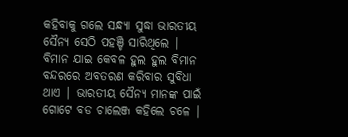କହିବାକୁ ଗଲେ ସନ୍ଧ୍ୟା ସୁଦ୍ଧା ଭାରତୀୟ ସୈନ୍ୟ ସେଠି ପହଞ୍ଚି ସାରିଥିଲେ | ବିମାନ ଯାଇ କେବଳ ହୁଲ ହୁଲ ବିମାନ ବନ୍ଦରରେ ଅବତରଣ କରିବାର ସୁବିଧା ଥାଏ | ଭାରତୀୟ ସୈନ୍ୟ ମାନଙ୍କ ପାଇଁ ଗୋଟେ ବଡ ଚାଲେଞ୍ଜ କହିଲେ ଚଳେ |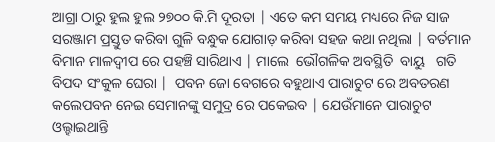ଆଗ୍ରା ଠାରୁ ହୁଲ ହୁଲ ୨୭୦୦ କି.ମି ଦୂରତା | ଏତେ କମ ସମୟ ମଧ୍ୟରେ ନିଜ ସାଜ ସରଞ୍ଜାମ ପ୍ରସ୍ତୁତ କରିବା ଗୁଳି ବନ୍ଧୁକ ଯୋଗାଡ଼ କରିବା ସହଜ କଥା ନଥିଲା | ବର୍ତମାନ ବିମାନ ମାଳଦ୍ଵୀପ ରେ ପହଞ୍ଚି ସାରିଥାଏ | ମାଲେ  ଭୌଗଳିକ ଅବସ୍ଥିତି  ବାୟୁ   ଗତି ବିପଦ ସଂକୁଳ ଘେରା |  ପବନ ଜୋ ବେଗରେ ବହୁଥାଏ ପାରାଚୁଟ ରେ ଅବତରଣ କଲେପବନ ନେଇ ସେମାନଙ୍କୁ ସମୁଦ୍ର ରେ ପକେଇବ | ଯେଉଁମାନେ ପାରାଚୁଟ ଓଲ୍ହାଇଥାନ୍ତି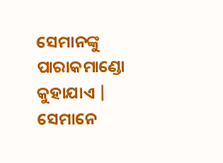ସେମାନଙ୍କୁ ପାରାକମାଣ୍ଡୋ କୁହାଯାଏ | ସେମାନେ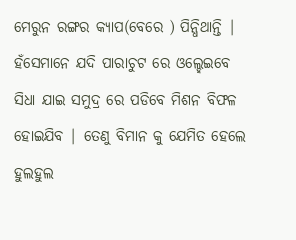ମେରୁନ ରଙ୍ଗର କ୍ୟାପ(ବେରେ ) ପିନ୍ଧିଥାନ୍ତି | ହଁସେମାନେ ଯଦି ପାରାଚୁଟ ରେ ଓଲ୍ହେଇବେ ସିଧା ଯାଇ ସମୁଦ୍ର ରେ ପଡିବେ ମିଶନ ବିଫଳ ହୋଇଯିବ | ତେଣୁ ବିମାନ କୁ ଯେମିତ ହେଲେ ହୁଲହୁଲ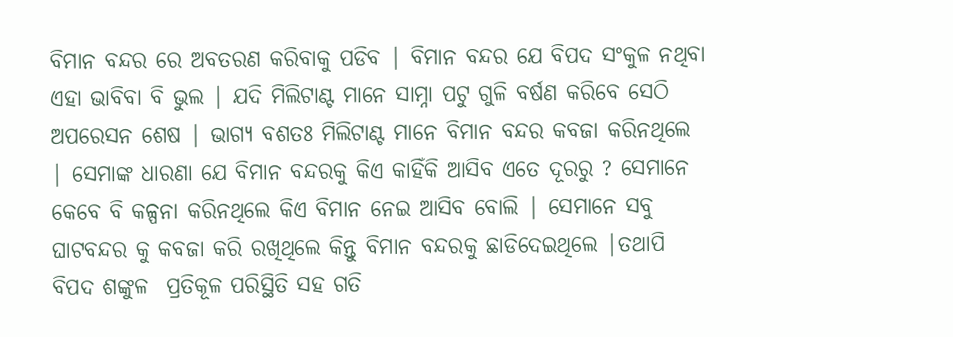ବିମାନ ବନ୍ଦର ରେ ଅବତରଣ କରିବାକୁ ପଡିବ | ବିମାନ ବନ୍ଦର ଯେ ବିପଦ ସଂକୁଳ ନଥିବା ଏହା ଭାବିବା ବି ଭୁଲ | ଯଦି ମିଲିଟାଣ୍ଟ ମାନେ ସାମ୍ନା ପଟୁ ଗୁଳି ବର୍ଷଣ କରିବେ ସେଠି ଅପରେସନ ଶେଷ | ଭାଗ୍ୟ ବଶତଃ ମିଲିଟାଣ୍ଟ ମାନେ ବିମାନ ବନ୍ଦର କବଜା କରିନଥିଲେ | ସେମାଙ୍କ ଧାରଣା ଯେ ବିମାନ ବନ୍ଦରକୁ କିଏ କାହିଁକି ଆସିବ ଏତେ ଦୂରରୁ ? ସେମାନେ କେବେ ବି କଳ୍ପନା କରିନଥିଲେ କିଏ ବିମାନ ନେଇ ଆସିବ ବୋଲି | ସେମାନେ ସବୁ ଘାଟବନ୍ଦର କୁ କବଜା କରି ରଖିଥିଲେ କିନ୍ତୁ ବିମାନ ବନ୍ଦରକୁ ଛାଡିଦେଇଥିଲେ |ତଥାପି ବିପଦ ଶଙ୍କୁଳ  ପ୍ରତିକୂଳ ପରିସ୍ଥିତି ସହ ଗତି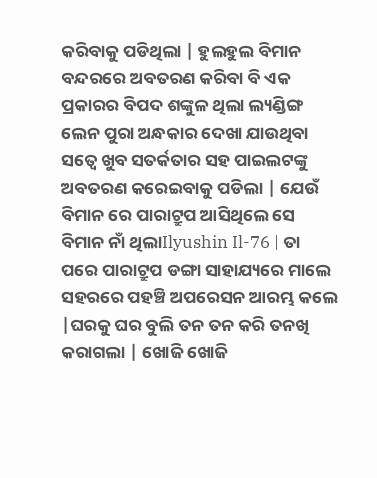କରିବାକୁ ପଡିଥିଲା | ହୁଲହୁଲ ବିମାନ ବନ୍ଦରରେ ଅବତରଣ କରିବା ବି ଏକ ପ୍ରକାରର ବିପଦ ଶଙ୍କୁଳ ଥିଲା ଲ୍ୟଣ୍ଡିଙ୍ଗ ଲେନ ପୁରା ଅନ୍ଧକାର ଦେଖା ଯାଉଥିବା ସତ୍ୱେ ଖୁବ ସତର୍କତାର ସହ ପାଇଲଟଙ୍କୁ ଅବତରଣ କରେଇବାକୁ ପଡିଲା | ଯେଉଁ ବିମାନ ରେ ପାରାଟ୍ରୁପ ଆସିଥିଲେ ସେ ବିମାନ ନାଁ ଥିଲାIlyushin Il-76 | ତା ପରେ ପାରାଟ୍ରୁପ ଡଙ୍ଗା ସାହାଯ୍ୟରେ ମାଲେ ସହରରେ ପହଞ୍ଚି ଅପରେସନ ଆରମ୍ଭ କଲେ |ଘରକୁ ଘର ବୁଲି ତନ ତନ କରି ତନଖି କରାଗଲା | ଖୋଜି ଖୋଜି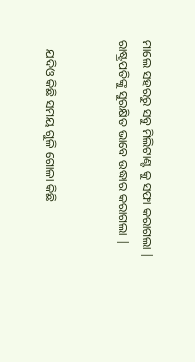ମାଲେ ସହରରୁ ସବୁ ମିଲିଟାଣ୍ଟ କୁ ସଫା କରାଗଲା | ରାଷ୍ଟ୍ରପତିଙ୍କୁ ସୁରକ୍ଷିତ ଭାବେ ଉଦ୍ଧାର କରାଗଲା |


   ଯଦିଓ କିଛି ସମୟ ଗୁଳି ଗୋଳା କିଛି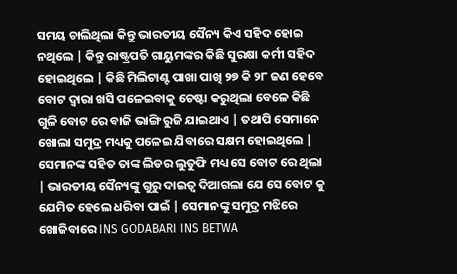ସମୟ ଚାଲିଥିଲା କିନ୍ତୁ ଭାରତୀୟ ସୈନ୍ୟ କିଏ ସହିଦ ହୋଇ ନଥିଲେ | କିନ୍ତୁ ରାଷ୍ଟ୍ରପତି ଗାୟୁମଙ୍କର କିଛି ସୁରକ୍ଷା କର୍ମୀ ସହିଦ ହୋଇଥିଲେ | କିଛି ମିଲିଟାଣ୍ଟ ପାଖା ପାଖି ୨୭ କି ୨୮ ଜଣ ହେବେ ବୋଟ ଦ୍ୱାରା ଖସି ପଳେଇବାକୁ ଚେଷ୍ଟା କରୁଥିଲା ବେଳେ କିଛି ଗୁଳି ବୋଟ ରେ ବାଜି ଭାଙ୍ଗି ରୁଜି ଯାଇଥାଏ | ତଥାପି ସେମାନେ ଖୋଲା ସମୁଦ୍ର ମଧ୍ୟକୁ ପଳେଇ ଯିବାରେ ସକ୍ଷମ ହୋଇଥିଲେ | ସେମାନଙ୍କ ସହିତ ତାଙ୍କ ଲିଡର ଲୁତୁଫି ମଧ୍ୟ ସେ ବୋଟ ରେ ଥିଲା | ଭାରତୀୟ ସୈନ୍ୟଙ୍କୁ ଗୁରୁ ଦାଇତ୍ୱ ଦିଆଗଲା ଯେ ସେ ବୋଟ କୁ ଯେମିତ ହେଲେ ଧରିବା ପାଇଁ | ସେମାନଙ୍କୁ ସମୁଦ୍ର ମଝିରେ ଖୋଜିବାରେ INS GODABARI INS BETWA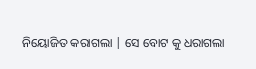ନିୟୋଜିତ କରାଗଲା | ସେ ବୋଟ କୁ ଧରାଗଲା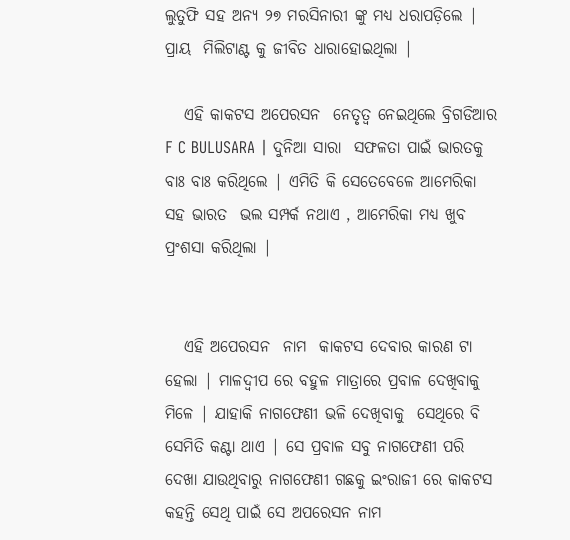ଲୁତୁଫି ସହ ଅନ୍ୟ ୨୭ ମରସିନାରୀ ଙ୍କୁ ମଧ୍ୟ ଧରାପଡ଼ିଲେ | ପ୍ରାୟ  ମିଲିଟାଣ୍ଟ କୁ ଜୀବିତ ଧାରାହୋଇଥିଲା |

   ଏହି କାକଟସ ଅପେରସନ  ନେତୃତ୍ୱ ନେଇଥିଲେ ବ୍ରିଗଡିଆର F C BULUSARA | ଦୁନିଆ ସାରା  ସଫଳତା ପାଇଁ ଭାରତକୁ ବାଃ ବାଃ କରିଥିଲେ | ଏମିତି କି ସେତେବେଳେ ଆମେରିକା ସହ ଭାରତ  ଭଲ ସମ୍ପର୍କ ନଥାଏ , ଆମେରିକା ମଧ୍ୟ ଖୁବ ପ୍ରଂଶସା କରିଥିଲା |


   ଏହି ଅପେରସନ  ନାମ  କାକଟସ ଦେବାର କାରଣ ଟା ହେଲା | ମାଳଦ୍ଵୀପ ରେ ବହୁଳ ମାତ୍ରାରେ ପ୍ରବାଳ ଦେଖିବାକୁ ମିଳେ | ଯାହାକି ନାଗଫେଣୀ ଭଳି ଦେଖିବାକୁ  ସେଥିରେ ବି ସେମିତି କଣ୍ଟା ଥାଏ | ସେ ପ୍ରବାଳ ସବୁ ନାଗଫେଣୀ ପରି ଦେଖା ଯାଉଥିବାରୁ ନାଗଫେଣୀ ଗଛକୁ ଇଂରାଜୀ ରେ କାକଟସ କହନ୍ତି ସେଥି ପାଇଁ ସେ ଅପରେସନ ନାମ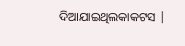ଦିଆଯାଇଥିଲକାକଟସ |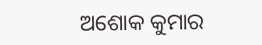ଅଶୋକ କୁମାର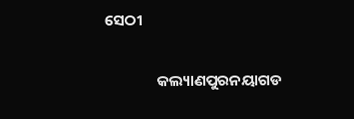ସେଠୀ

               କଲ୍ୟାଣପୁରନୟାଗଡ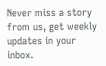Never miss a story from us, get weekly updates in your inbox.